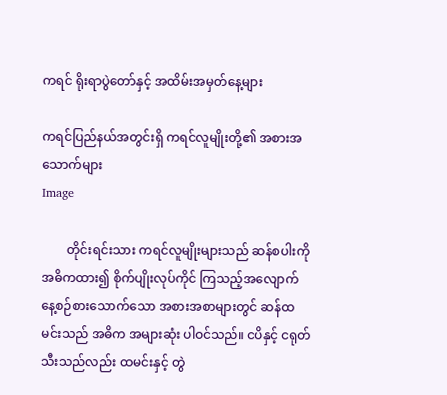ကရင် ရိုးရာပွဲတော်နှင့် အထိမ်းအမှတ်နေ့များ

ကရင်ပြည်နယ်အတွင်းရှိ ကရင်လူမျိုးတို့၏ အစားအသောက်များ
Image

        တိုင်းရင်းသား ကရင်လူမျိုးများသည် ဆန်စပါးကို အဓိကထား၍ စိုက်ပျိုးလုပ်ကိုင် ကြသည့်အလျောက် နေ့စဉ်စားသောက်သော အစားအစာများတွင် ဆန်ထမင်းသည် အဓိက အများဆုံး ပါဝင်သည်။ ငပိနှင့် ငရုတ်သီးသည်လည်း ထမင်းနှင့် တွဲ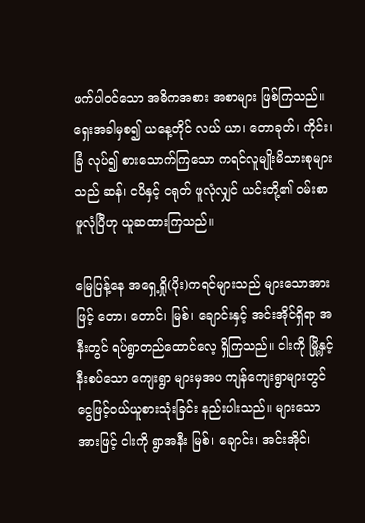ဖက်ပါဝင်သော အဓိကအစား အစာများ ဖြစ်ကြသည်။ ရှေးအခါမှစ၍ ယနေ့တိုင် လယ် ယာ၊ တောခုတ်၊ ကိုင်း၊ ခြံ လုပ်၍ စားသောက်ကြသော ကရင်လူမျိုးမိသားစုများသည် ဆန်၊ ငပိနှင့် ငရုတ် ဖူလုံလျှင် ယင်းတို့၏ ဝမ်းစာ ဖူလုံပြီဟု ယူဆထားကြသည်။

မြေပြန့်နေ အရှေ့ရှို(ပိုး)ကရင်များသည် များသောအားဖြင့် တော၊ တောင်၊ မြစ်၊ ချောင်းနှင့် အင်းအိုင်ရှိရာ အနီးတွင် ရပ်ရွာတည်ထောင်လေ့ ရှိကြသည်။ ငါးကို မြို့နှင့် နီးစပ်သော ကျေးရွာ များမှအပ ကျန်ကျေးရွာများတွင် ငွေဖြင့်ဝယ်ယူစားသုံးခြင်း နည်းပါးသည်။ များသောအားဖြင့် ငါးကို ရွာအနီး မြစ်၊ ချောင်း၊ အင်းအိုင်၊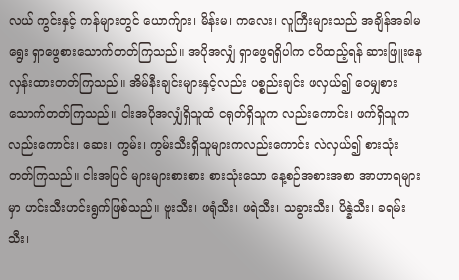လယ် ကွင်းနှင့် ကန်များတွင် ယောက်ျား၊ မိန်းမ၊ ကလေး၊ လူကြီးများသည် အချိန်အခါမရွေး ရှာဖွေစားသောက်တတ်ကြသည်။ အပိုအလျှံ ရှာဖွေရရှိပါက ငပိထည့်ရန် ဆားဖြူးနေလှန်းထားတတ်ကြသည်။ အိမ်နီးချင်းများနှင့်လည်း ပစ္စည်းချင်း ဖလှယ်၍ ဝေမျှစားသောက်တတ်ကြသည်။ ငါးအပိုအလျှံရှိသူထံ ငရုတ်ရှိသူက လည်းကောင်း၊ ဖက်ရှိသူကလည်းကောင်း၊ ဆေး၊ ကွမ်း၊ ကွမ်းသီးရှိသူများကလည်းကောင်း လဲလှယ်၍ စားသုံး တတ်ကြသည်။ ငါးအပြင် များများစားစား စားသုံးသော နေ့စဉ်အစားအစာ အာဟာရများမှာ ဟင်းသီးဟင်းရွက်ဖြစ်သည်။ ဗူးသီး၊ ဖရုံသီး၊ ဖရဲသီး၊ သခွားသီး၊ ပိန္နဲသီး၊ ခရမ်းသီး၊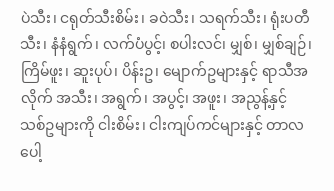ပဲသီး၊ ငရုတ်သီးစိမ်း၊ ခဝဲသီး၊ သရက်သီး၊ ရုံးပတီသီး၊ နံနံရွက်၊ လက်ပံပွင့်၊ စပါးလင်၊ မျှစ်၊ မျှစ်ချဉ်၊ ကြိမ်ဖူး၊ ဆူးပုပ်၊ ပိန်းဥ၊ မျောက်ဥများနှင့် ရာသီအလိုက် အသီး၊ အရွက်၊ အပွင့်၊ အဖူး၊ အညွန့်နှင့် သစ်ဥများကို ငါးစိမ်း၊ ငါးကျပ်ကင်များနှင့် တာလပေါ့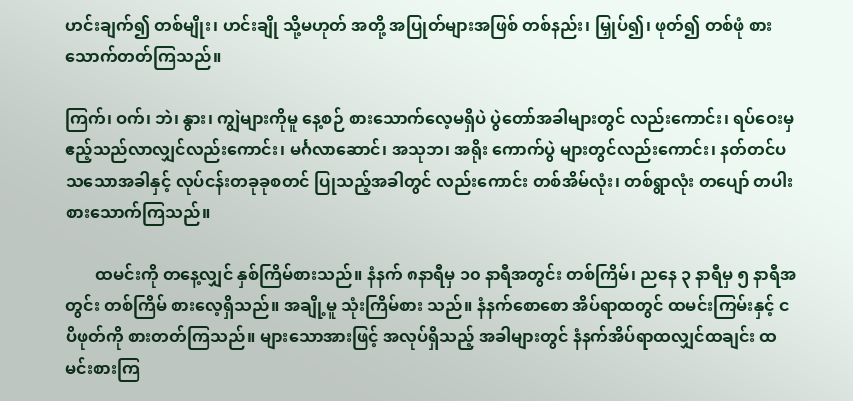ဟင်းချက်၍ တစ်မျိုး၊ ဟင်းချို သို့မဟုတ် အတို့ အပြုတ်များအဖြစ် တစ်နည်း၊ မြှုပ်၍၊ ဖုတ်၍ တစ်ဖုံ စားသောက်တတ်ကြသည်။

ကြက်၊ ဝက်၊ ဘဲ၊ နွား၊ ကျွဲများကိုမူ နေ့စဉ် စားသောက်လေ့မရှိပဲ ပွဲတော်အခါများတွင် လည်းကောင်း၊ ရပ်ဝေးမှ ဧည့်သည်လာလျှင်လည်းကောင်း၊ မင်္ဂလာဆောင်၊ အသုဘ၊ အရိုး ကောက်ပွဲ များတွင်လည်းကောင်း၊ နတ်တင်ပသသောအခါနှင့် လုပ်ငန်းတခုခုစတင် ပြုသည့်အခါတွင် လည်းကောင်း တစ်အိမ်လုံး၊ တစ်ရွာလုံး တပျော် တပါး စားသောက်ကြသည်။

       ထမင်းကို တနေ့လျှင် နှစ်ကြိမ်စားသည်။ နံနက် ၈နာရီမှ ၁၀ နာရီအတွင်း တစ်ကြိမ်၊ ညနေ ၃ နာရီမှ ၅ နာရီအတွင်း တစ်ကြိမ် စားလေ့ရှိသည်။ အချို့မူ သုံးကြိမ်စား သည်။ နံနက်စောစော အိပ်ရာထတွင် ထမင်းကြမ်းနှင့် ငပိဖုတ်ကို စားတတ်ကြသည်။ များသောအားဖြင့် အလုပ်ရှိသည့် အခါများတွင် နံနက်အိပ်ရာထလျှင်ထချင်း ထမင်းစားကြ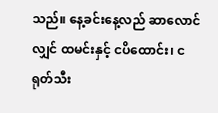သည်။ နေ့ခင်းနေ့လည် ဆာလောင်လျှင် ထမင်းနှင့် ငပိထောင်း၊ ငရုတ်သီး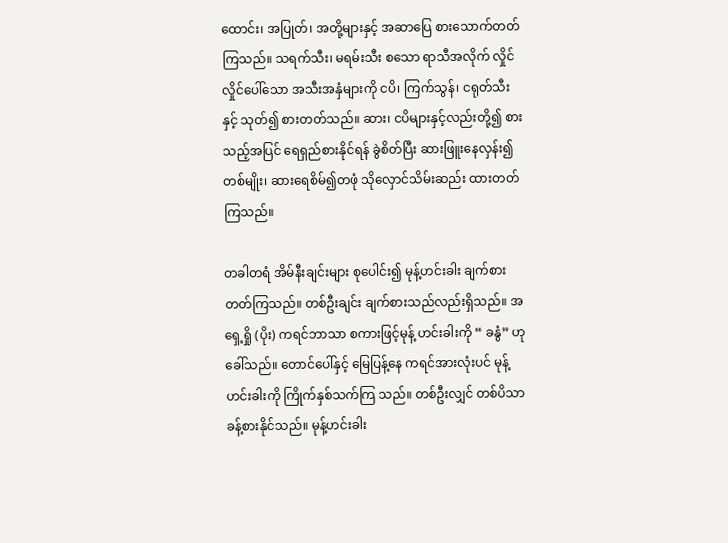ထောင်း၊ အပြုတ်၊ အတို့များနှင့် အဆာပြေ စားသောက်တတ် ကြသည်။ သရက်သီး၊ မရမ်းသီး စသော ရာသီအလိုက် လှိုင်လှိုင်ပေါ်သော အသီးအနှံများကို ငပိ၊ ကြက်သွန်၊ ငရုတ်သီးနှင့် သုတ်၍ စားတတ်သည်။ ဆား၊ ငပိများနှင့်လည်းတို့၍ စားသည့်အပြင် ရေရှည်စားနိုင်ရန် ခွဲစိတ်ပြီး ဆားဖြူးနေလှန်း၍ တစ်မျိုး၊ ဆားရေစိမ်၍တဖုံ သိုလှောင်သိမ်းဆည်း ထားတတ်ကြသည်။

တခါတရံ အိမ်နီးချင်းများ စုပေါင်း၍ မုန့်ဟင်းခါး ချက်စားတတ်ကြသည်။ တစ်ဦးချင်း ချက်စားသည်လည်းရှိသည်။ အရှေ့ရှို (ပိုး) ကရင်ဘာသာ စကားဖြင့်မုန့် ဟင်းခါးကို “ ခနွံ” ဟု ခေါ်သည်။ တောင်ပေါ်နှင့် မြေပြန့်နေ ကရင်အားလုံးပင် မုန့်ဟင်းခါးကို ကြိုက်နှစ်သက်ကြ သည်။ တစ်ဦးလျှင် တစ်ပိသာခန့်စားနိုင်သည်။ မုန့်ဟင်းခါး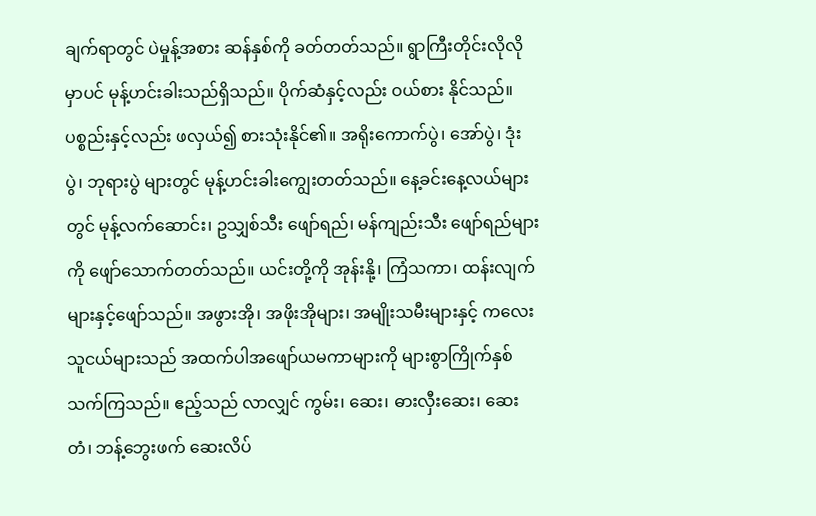ချက်ရာတွင် ပဲမှုန့်အစား ဆန်နှစ်ကို ခတ်တတ်သည်။ ရွာကြီးတိုင်းလိုလိုမှာပင် မုန့်ဟင်းခါးသည်ရှိသည်။ ပိုက်ဆံနှင့်လည်း ဝယ်စား နိုင်သည်။ ပစ္စည်းနှင့်လည်း ဖလှယ်၍ စားသုံးနိုင်၏။ အရိုးကောက်ပွဲ၊ အော်ပွဲ၊ ဒုံးပွဲ၊ ဘုရားပွဲ များတွင် မုန့်ဟင်းခါးကျွေးတတ်သည်။ နေ့ခင်းနေ့လယ်များတွင် မုန့်လက်ဆောင်း၊ ဥသျှစ်သီး ဖျော်ရည်၊ မန်ကျည်းသီး ဖျော်ရည်များကို ဖျော်သောက်တတ်သည်။ ယင်းတို့ကို အုန်းနို့၊ ကြံသကာ၊ ထန်းလျက်များနှင့်ဖျော်သည်။ အဖွားအို၊ အဖိုးအိုများ၊ အမျိုးသမီးများနှင့် ကလေး သူငယ်များသည် အထက်ပါအဖျော်ယမကာများကို များစွာကြိုက်နှစ်သက်ကြသည်။ ဧည့်သည် လာလျှင် ကွမ်း၊ ဆေး၊ ဓားလှီးဆေး၊ ဆေးတံ၊ ဘန့်ဘွေးဖက် ဆေးလိပ်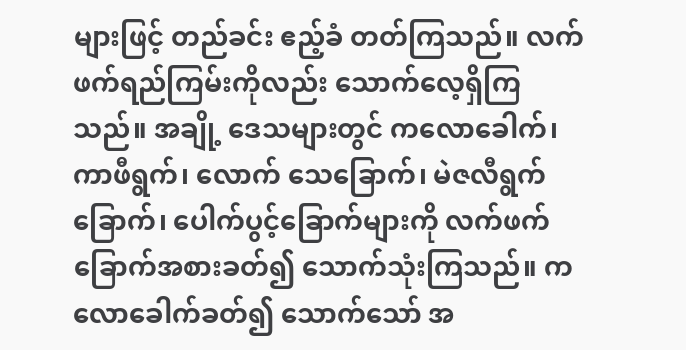များဖြင့် တည်ခင်း ဧည့်ခံ တတ်ကြသည်။ လက်ဖက်ရည်ကြမ်းကိုလည်း သောက်လေ့ရှိကြသည်။ အချို့ ဒေသများတွင် ကလောခေါက်၊ ကာဖီရွက်၊ လောက် သေခြောက်၊ မဲဇလီရွက်ခြောက်၊ ပေါက်ပွင့်ခြောက်များကို လက်ဖက်ခြောက်အစားခတ်၍ သောက်သုံးကြသည်။ ကလောခေါက်ခတ်၍ သောက်သော် အ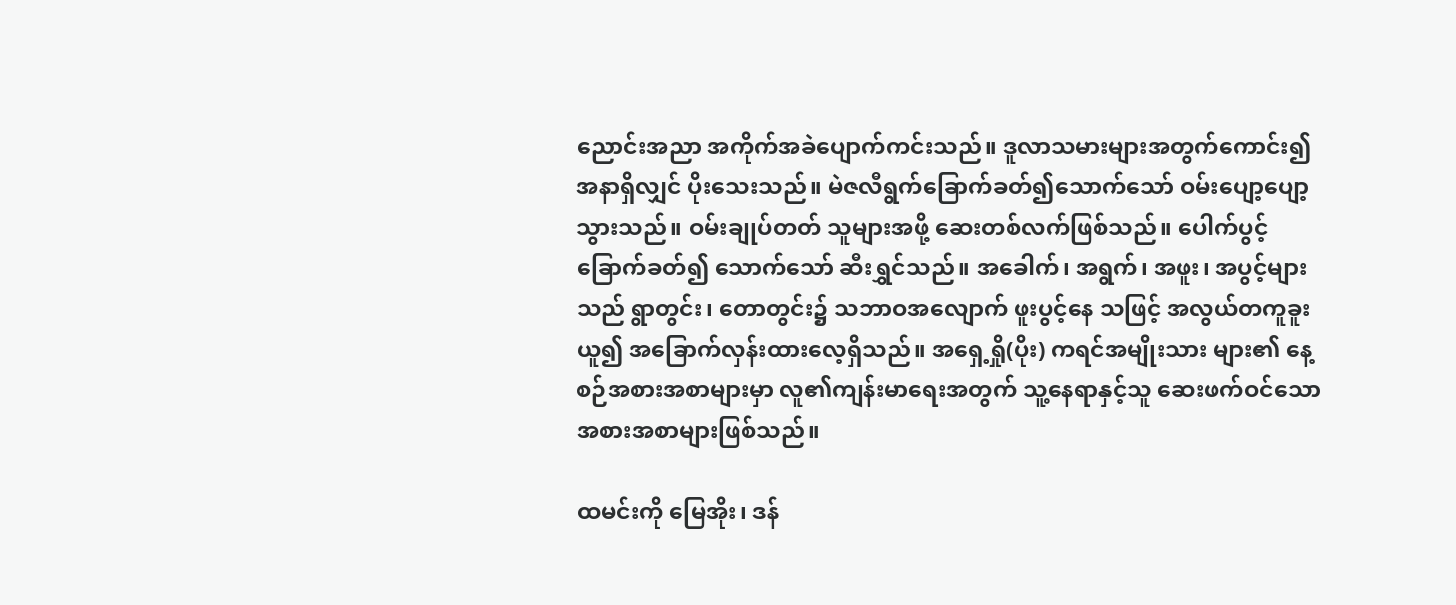ညောင်းအညာ အကိုက်အခဲပျောက်ကင်းသည်။ ဒူလာသမားများအတွက်ကောင်း၍ အနာရှိလျှင် ပိုးသေးသည်။ မဲဇလီရွက်ခြောက်ခတ်၍သောက်သော် ဝမ်းပျော့ပျော့သွားသည်။ ဝမ်းချုပ်တတ် သူများအဖို့ ဆေးတစ်လက်ဖြစ်သည်။ ပေါက်ပွင့်ခြောက်ခတ်၍ သောက်သော် ဆီးရွှင်သည်။ အခေါက်၊ အရွက်၊ အဖူး၊ အပွင့်များသည် ရွာတွင်း၊ တောတွင်း၌ သဘာဝအလျောက် ဖူးပွင့်နေ သဖြင့် အလွယ်တကူခူးယူ၍ အခြောက်လှန်းထားလေ့ရှိသည်။ အရှေ့ရှို(ပိုး) ကရင်အမျိုးသား များ၏ နေ့စဉ်အစားအစာများမှာ လူ၏ကျန်းမာရေးအတွက် သူ့နေရာနှင့်သူ ဆေးဖက်ဝင်သော အစားအစာများဖြစ်သည်။

ထမင်းကို မြေအိုး၊ ဒန်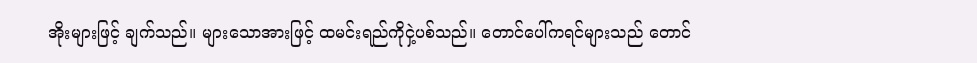အိုးများဖြင့် ချက်သည်။ များသောအားဖြင့် ထမင်းရည်ကိုငှဲ့ပစ်သည်။ တောင်ပေါ်ကရင်များသည် တောင်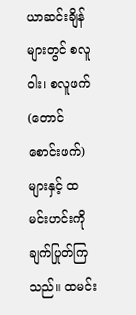ယာဆင်းချိန်များတွင် စလူဝါး၊ စလူဖက် (တောင်စောင်းဖက်) များနှင့် ထမင်းဟင်းကိုချက်ပြုတ်ကြသည်။ ထမင်း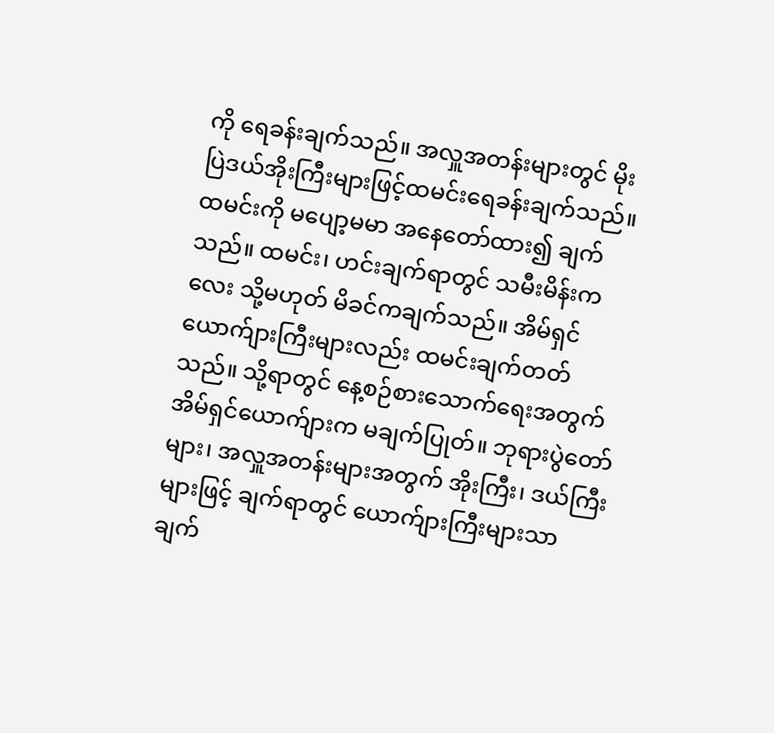ကို ရေခန်းချက်သည်။ အလှူအတန်းများတွင် မိုးပြဲဒယ်အိုးကြီးများဖြင့်ထမင်းရေခန်းချက်သည်။ ထမင်းကို မပျော့မမာ အနေတော်ထား၍ ချက်သည်။ ထမင်း၊ ဟင်းချက်ရာတွင် သမီးမိန်းကလေး သို့မဟုတ် မိခင်ကချက်သည်။ အိမ်ရှင် ယောက်ျားကြီးများလည်း ထမင်းချက်တတ်သည်။ သို့ရာတွင် နေ့စဉ်စားသောက်ရေးအတွက် အိမ်ရှင်ယောက်ျားက မချက်ပြုတ်။ ဘုရားပွဲတော်များ၊ အလှူအတန်းများအတွက် အိုးကြီး၊ ဒယ်ကြီးများဖြင့် ချက်ရာတွင် ယောက်ျားကြီးများသာ ချက်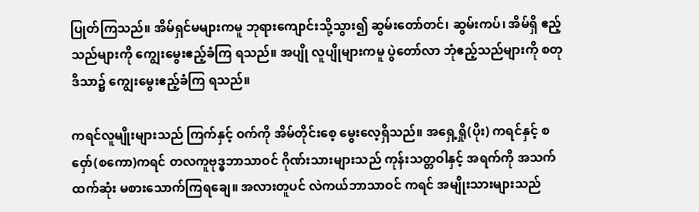ပြုတ်ကြသည်။ အိမ်ရှင်မများကမူ ဘုရားကျောင်းသို့သွား၍ ဆွမ်းတော်တင်၊ ဆွမ်းကပ်၊ အိမ်ရှိ ဧည့်သည်များကို ကျွေးမွေးဧည့်ခံကြ ရသည်။ အပျို လူပျိုများကမူ ပွဲတော်လာ ဘုံဧည့်သည်များကို စတုဒိသာ၌ ကျွေးမွေးဧည့်ခံကြ ရသည်။

ကရင်လူမျိုးများသည် ကြက်နှင့် ဝက်ကို အိမ်တိုင်းစေ့ မွေးလေ့ရှိသည်။ အရှေ့ရှို(ပိုး) ကရင်နှင့် စဝှော်(စကော)ကရင် တလကူဗုဒ္ဓဘာသာဝင် ဂိုဏ်းသားများသည် ကုန်းသတ္တဝါနှင့် အရက်ကို အသက်ထက်ဆုံး မစားသောက်ကြရချေ။ အလားတူပင် လဲကယ်ဘာသာဝင် ကရင် အမျိုးသားများသည်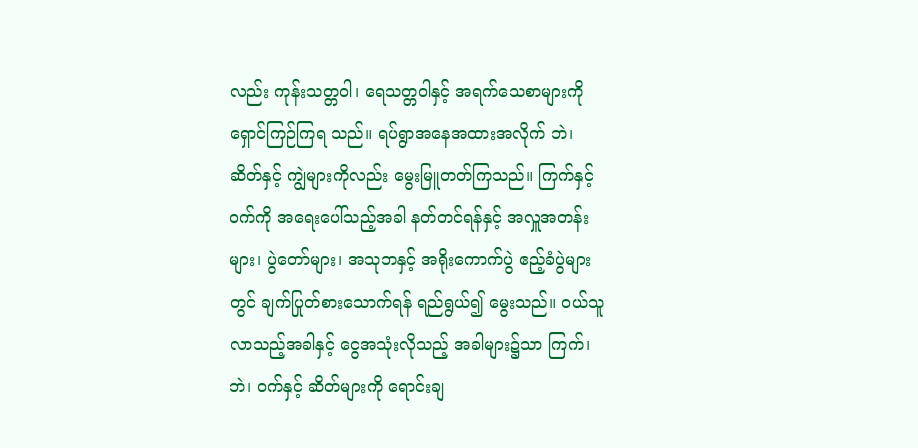လည်း ကုန်းသတ္တဝါ၊ ရေသတ္တဝါနှင့် အရက်သေစာများကို ရှောင်ကြဉ်ကြရ သည်။ ရပ်ရွာအနေအထားအလိုက် ဘဲ၊ ဆိတ်နှင့် ကျွဲများကိုလည်း မွေးမြူတတ်ကြသည်။ ကြက်နှင့် ဝက်ကို အရေးပေါ်သည့်အခါ နတ်တင်ရန်နှင့် အလှူအတန်းများ၊ ပွဲတော်များ၊ အသုဘနှင့် အရိုးကောက်ပွဲ ဧည့်ခံပွဲများတွင် ချက်ပြုတ်စားသောက်ရန် ရည်ရွယ်၍ မွေးသည်။ ဝယ်သူ လာသည့်အခါနှင့် ငွေအသုံးလိုသည့် အခါများ၌သာ ကြက်၊ ဘဲ၊ ဝက်နှင့် ဆိတ်များကို ရောင်းချ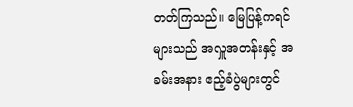တတ်ကြသည်။ မြေပြန့်ကရင်များသည် အလှူအတန်းနှင့် အခမ်းအနား ဧည့်ခံပွဲများတွင်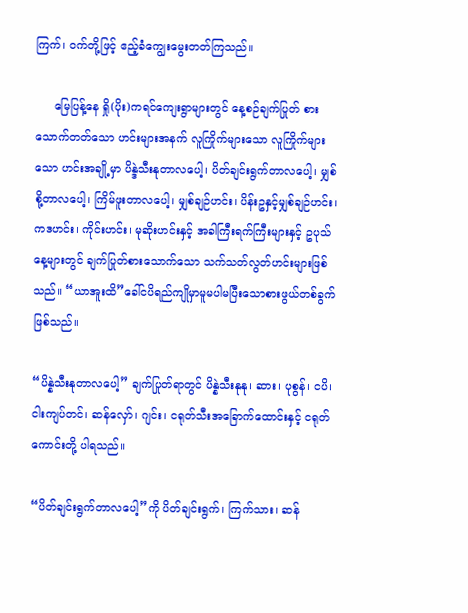ကြက်၊ ဝက်တို့ဖြင့် ဧည့်ခံကျွေးမွေးတတ်ကြသည်။

     မြေပြန့်နေ ရှို(ပိုး)ကရင်ကျေးရွာများတွင် နေ့စဉ်ချက်ပြုတ် စားသောက်တတ်သော ဟင်းများအနက် လူကြိုက်များသော လူကြိုက်များသော ဟင်းအချို့မှာ ပိန္ဒဲသီးနုတာလပေါ့၊ ပိတ်ချင်းရွက်တာလပေါ့၊ မျှစ်စို့တာလပေါ့၊ ကြိမ်ဖူးတာလပေါ့၊ မျှစ်ချဉ်ဟင်း၊ ပိန်းဥနှင့်မျှစ်ချဉ်ဟင်း၊ ကဒဟင်း၊ ကိုင်းဟင်း၊ မုဆိုးဟင်းနှင့် အခါကြီးရက်ကြီးများနှင့် ဥပုသ်နေ့များတွင် ချက်ပြုတ်စားသောက်သော သက်သတ်လွတ်ဟင်းများဖြစ်သည်။ “ယာအူးထိ”ခေါ်ငပိရည်ကျိုမှာမူမပါမပြီးသောစားဖွယ်တစ်ခွက်ဖြစ်သည်။

“ပိန္နဲသီးနုတာလပေါ့” ချက်ပြုတ်ရာတွင် ပိန္နဲသီးနုနု၊ ဆား၊ ပုစွန်၊ ငပိ၊ ငါးကျပ်တင်၊ ဆန်လှော်၊ ဂျင်း၊ ငရုတ်သီးအခြောက်ထောင်းနှင့် ငရုတ်ကောင်းတို့ ပါရသည်။

“ပိတ်ချင်းရွက်တာလပေါ့”ကို ပိတ်ချင်းရွက်၊ ကြက်သား၊ ဆန်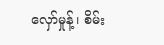လှော်မှုန့်၊ စိမ်း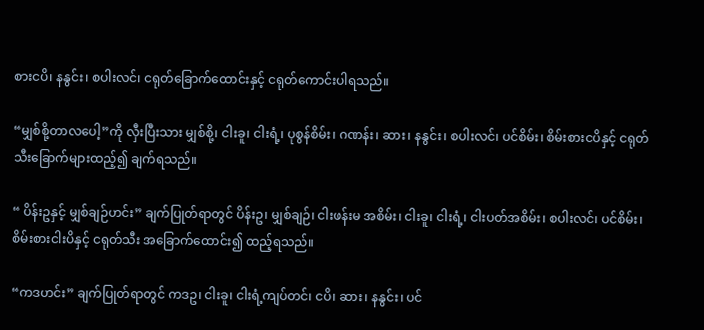စားငပိ၊ နနွင်း၊ စပါးလင်၊ ငရုတ်ခြောက်ထောင်းနှင့် ငရုတ်ကောင်းပါရသည်။

“မျှစ်စို့တာလပေါ့”ကို လှီးပြီးသား မျှစ်စို့၊ ငါးခူ၊ ငါးရံ့၊ ပုစွန်စိမ်း၊ ဂဏန်း၊ ဆား၊ နနွင်း၊ စပါးလင်၊ ပင်စိမ်း၊ စိမ်းစားငပိနှင့် ငရုတ်သီးခြောက်များထည့်၍ ချက်ရသည်။

“ ပိန်းဥနှင့် မျှစ်ချဉ်ဟင်း” ချက်ပြုတ်ရာတွင် ပိန်းဥ၊ မျှစ်ချဉ်၊ ငါးဖန်းမ အစိမ်း၊ ငါးခူ၊ ငါးရံ့၊ ငါးပတ်အစိမ်း၊ စပါးလင်၊ ပင်စိမ်း၊ စိမ်းစားငါးပိနှင့် ငရုတ်သီး အခြောက်ထောင်း၍ ထည့်ရသည်။

“ကဒဟင်း” ချက်ပြုတ်ရာတွင် ကဒဥ၊ ငါးခူ၊ ငါးရံ့ကျပ်တင်၊ ငပိ၊ ဆား၊ နနွင်း၊ ပင်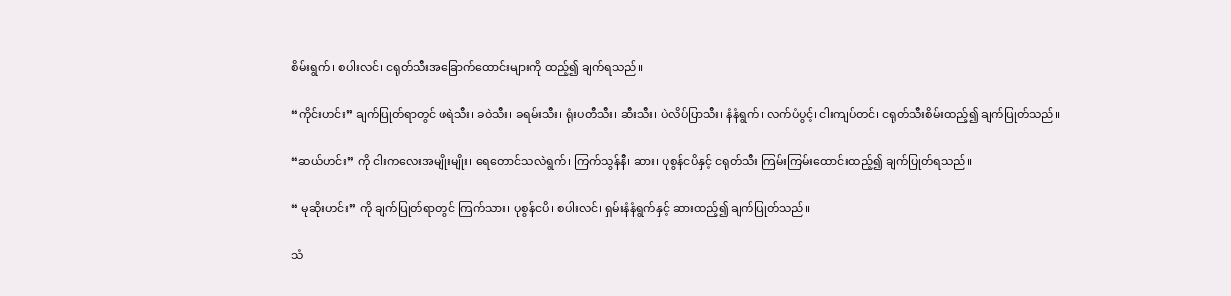စိမ်းရွက်၊ စပါးလင်၊ ငရုတ်သီးအခြောက်ထောင်းများကို ထည့်၍ ချက်ရသည်။

“ကိုင်းဟင်း” ချက်ပြုတ်ရာတွင် ဖရဲသီး၊ ခဝဲသီး၊ ခရမ်းသီး၊ ရုံးပတီသီး၊ ဆီးသီး၊ ပဲလိပ်ပြာသီး၊ နံနံရွက်၊ လက်ပံပွင့်၊ ငါးကျပ်တင်၊ ငရုတ်သီးစိမ်းထည့်၍ ချက်ပြုတ်သည်။

“ဆယ်ဟင်း” ကို ငါးကလေးအမျိုးမျိုး၊ ရေတောင်သလဲရွက်၊ ကြက်သွန်နီ၊ ဆား၊ ပုစွန်ငပိနှင့် ငရုတ်သီး ကြမ်းကြမ်းထောင်းထည့်၍ ချက်ပြုတ်ရသည်။

“ မုဆိုးဟင်း” ကို ချက်ပြုတ်ရာတွင် ကြက်သား၊ ပုစွန်ငပိ၊ စပါးလင်၊ ရှမ်းနံနံရွက်နှင့် ဆားထည့်၍ ချက်ပြုတ်သည်။

သံ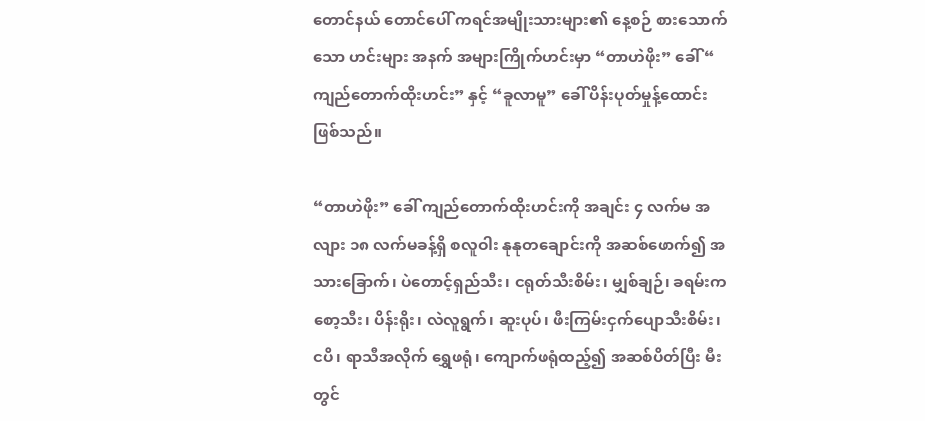တောင်နယ် တောင်ပေါ် ကရင်အမျိုးသားများ၏ နေ့စဉ် စားသောက်သော ဟင်းများ အနက် အများကြိုက်ဟင်းမှာ “တာဟဲဖိုး” ခေါ် “ ကျည်တောက်ထိုးဟင်း” နှင့် “ခူလာမူ” ခေါ် ပိန်းပုတ်မှုန့်ထောင်းဖြစ်သည်။

“တာဟဲဖိုး” ခေါ် ကျည်တောက်ထိုးဟင်းကို အချင်း ၄ လက်မ အလျား ၁၈ လက်မခန့်ရှိ စလူဝါး နုနုတချောင်းကို အဆစ်ဖောက်၍ အသားခြောက်၊ ပဲတောင့်ရှည်သီး၊ ငရုတ်သီးစိမ်း၊ မျှစ်ချဉ်၊ ခရမ်းကစော့သီး၊ ပိန်းရိုး၊ လဲလူရွက်၊ ဆူးပုပ်၊ ဖီးကြမ်းငှက်ပျောသီးစိမ်း၊ ငပိ၊ ရာသီအလိုက် ရွှေဖရုံ၊ ကျောက်ဖရုံထည့်၍ အဆစ်ပိတ်ပြီး မီးတွင်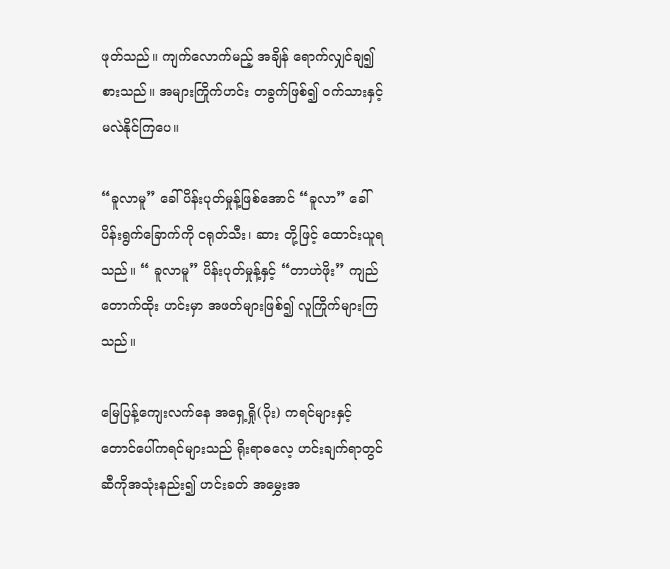ဖုတ်သည်။ ကျက်လောက်မည့် အချိန် ရောက်လျှင်ချ၍ စားသည်။ အများကြိုက်ဟင်း တခွက်ဖြစ်၍ ဝက်သားနှင့် မလဲနိုင်ကြပေ။

“ခူလာမူ” ခေါ် ပိန်းပုတ်မှုန့်ဖြစ်အောင် “ခူလာ” ခေါ် ပိန်းရွက်ခြောက်ကို ငရုတ်သီး၊ ဆား တို့ဖြင့် ထောင်းယူရသည်။ “ ခူလာမူ” ပိန်းပုတ်မှုန့်နှင့် “တာဟဲဖိုး” ကျည်တောက်ထိုး ဟင်းမှာ အဖတ်များဖြစ်၍ လူကြိုက်များကြသည်။

မြေပြန့်ကျေးလက်နေ အရှေ့ရှို(ပိုး) ကရင်များနှင့် တောင်ပေါ်ကရင်များသည် ရိုးရာဓလေ့ ဟင်းချက်ရာတွင် ဆီကိုအသုံးနည်း၍ ဟင်းခတ် အမွှေးအ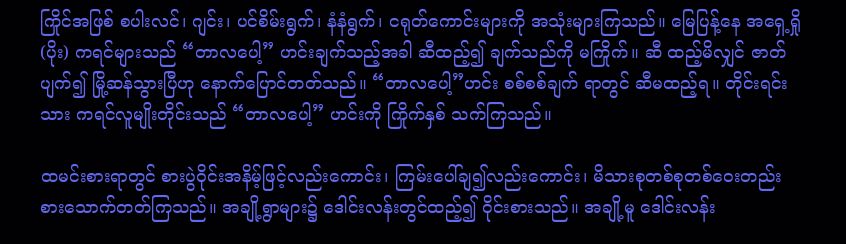ကြိုင်အဖြစ် စပါးလင်၊ ဂျင်း၊ ပင်စိမ်းရွက်၊ နံနံရွက်၊ ငရုတ်ကောင်းများကို အသုံးများကြသည်။ မြေပြန့်နေ အရှေ့ရှို (ပိုး) ကရင်များသည် “တာလပေါ့” ဟင်းချက်သည့်အခါ ဆီထည့်၍ ချက်သည်ကို မကြိုက်။ ဆီ ထည့်မိလျှင် ဇာတ်ပျက်၍ မြို့ဆန်သွားပြီဟု နောက်ပြောင်တတ်သည်။ “တာလပေါ့”ဟင်း စစ်စစ်ချက် ရာတွင် ဆီမထည့်ရ။ တိုင်းရင်းသား ကရင်လူမျိုးတိုင်းသည် “တာလပေါ့” ဟင်းကို ကြိုက်နှစ် သက်ကြသည်။

ထမင်းစားရာတွင် စားပွဲဝိုင်းအနိမ့်ဖြင့်လည်းကောင်း၊ ကြမ်းပေါ်ချ၍လည်းကောင်း၊ မိသားစုတစ်စုတစ်ဝေးတည်း စားသောက်တတ်ကြသည်။ အချို့ရွာများ၌ ဒေါင်းလန်းတွင်ထည့်၍ ဝိုင်းစားသည်။ အချို့မူ ဒေါင်းလန်း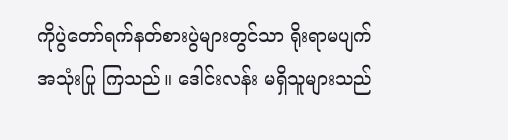ကိုပွဲတော်ရက်နတ်စားပွဲများတွင်သာ ရိုးရာမပျက် အသုံးပြု ကြသည်။ ဒေါင်းလန်း မရှိသူများသည်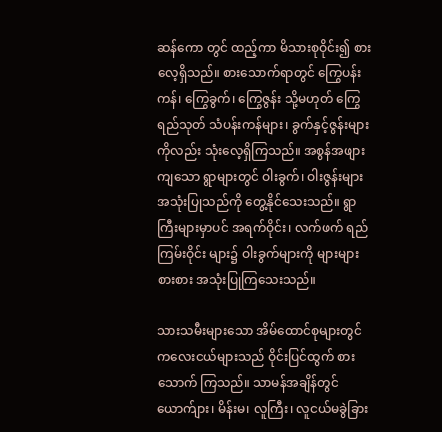ဆန်ကော တွင် ထည့်ကာ မိသားစုဝိုင်း၍ စားလေ့ရှိသည်။ စားသောက်ရာတွင် ကြွေပန်းကန်၊ ကြွေခွက်၊ ကြွေဇွန်း သို့မဟုတ် ကြွေရည်သုတ် သံပန်းကန်များ၊ ခွက်နှင့်ဇွန်းများကိုလည်း သုံးလေ့ရှိကြသည်။ အစွန်အဖျားကျသော ရွာများတွင် ဝါးခွက်၊ ဝါးဇွန်းများ အသုံးပြုသည်ကို တွေ့နိုင်သေးသည်။ ရွာကြီးများမှာပင် အရက်ဝိုင်း၊ လက်ဖက် ရည်ကြမ်းဝိုင်း များ၌ ဝါးခွက်များကို များများစားစား အသုံးပြုကြသေးသည်။

သားသမီးများ‌သော အိမ်ထောင်စုများတွင် ကလေးငယ်များသည် ဝိုင်းပြင်ထွက် စားသောက် ကြသည်။ သာမန်အချိန်တွင် ယောက်ျား၊ မိန်းမ၊ လူကြီး၊ လူငယ်မခွဲခြား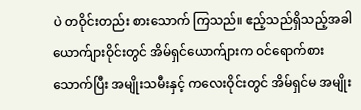ပဲ တဝိုင်းတည်း စားသောက် ကြသည်။ ဧည့်သည်ရှိသည့်အခါ ယောက်ျားဝိုင်းတွင် အိမ်ရှင်ယောက်ျားက ဝင်ရောက်စားသောက်ပြီး အမျိုးသမီးနှင့် ကလေးဝိုင်းတွင် အိမ်ရှင်မ အမျိုး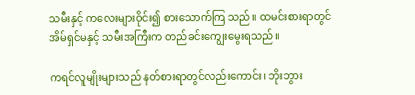သမီးနှင့် ကလေးများဝိုင်း၍ စားသောက်ကြ သည်။ ထမင်းစားရာတွင် အိမ်ရှင်မနှင့် သမီးအကြီးက တည်ခင်းကျွေးမွေးရသည်။

ကရင်လူမျိုးများသည် နတ်စားရာတွင်လည်းကောင်း၊ ဘိုးဘွား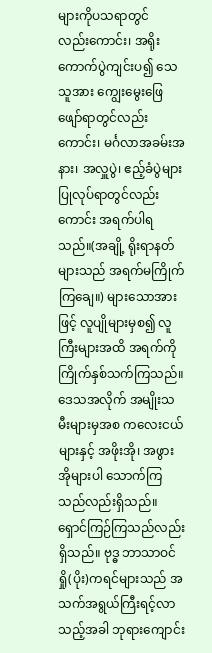များကိုပသရာတွင်  လည်းကောင်း၊ အရိုးကောက်ပွဲကျင်းပ၍ သေသူအား ကျွေးမွေးဖြေဖျော်ရာတွင်လည်းကောင်း၊ မင်္ဂလာအခမ်းအနား၊ အလှူပွဲ၊ ဧည့်ခံပွဲများ ပြုလုပ်ရာတွင်လည်းကောင်း အရက်ပါရသည်။(အချို့ ရိုးရာနတ်များသည် အရက်မကြိုက်ကြချေ။) များသောအားဖြင့် လူပျိုများမှစ၍ လူကြီးများအထိ အရက်ကို ကြိုက်နှစ်သက်ကြသည်။ ဒေသအလိုက် အမျိုးသမီးများမှအစ ကလေးငယ်များနှင့် အဖိုးအို၊ အဖွားအိုများပါ သောက်ကြသည်လည်းရှိသည်။ ရှောင်ကြဉ်ကြသည်လည်းရှိသည်။ ဗုဒ္ဓ ဘာသာဝင် ရှို(ပိုး)ကရင်များသည် အသက်အရွယ်ကြီးရင့်လာသည့်အခါ ဘုရားကျောင်း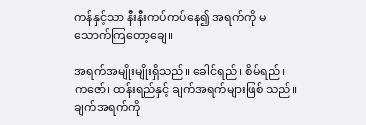ကန်နှင့်သာ နီးနီးကပ်ကပ်နေ၍ အရက်ကို မသောက်ကြတော့ချေ။

အရက်အမျိုးမျိုးရှိသည်။ ခေါင်ရည်၊ စိမ်ရည်၊ ကဇော်၊ ထန်းရည်နှင့် ချက်အရက်များဖြစ် သည်။ ချက်အရက်ကို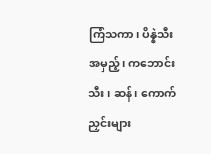ကြံသကာ၊ ပိန္နဲသီးအမှည့်၊ ကဘောင်းသီး၊ ဆန်၊ ကောက်ညှင်းများ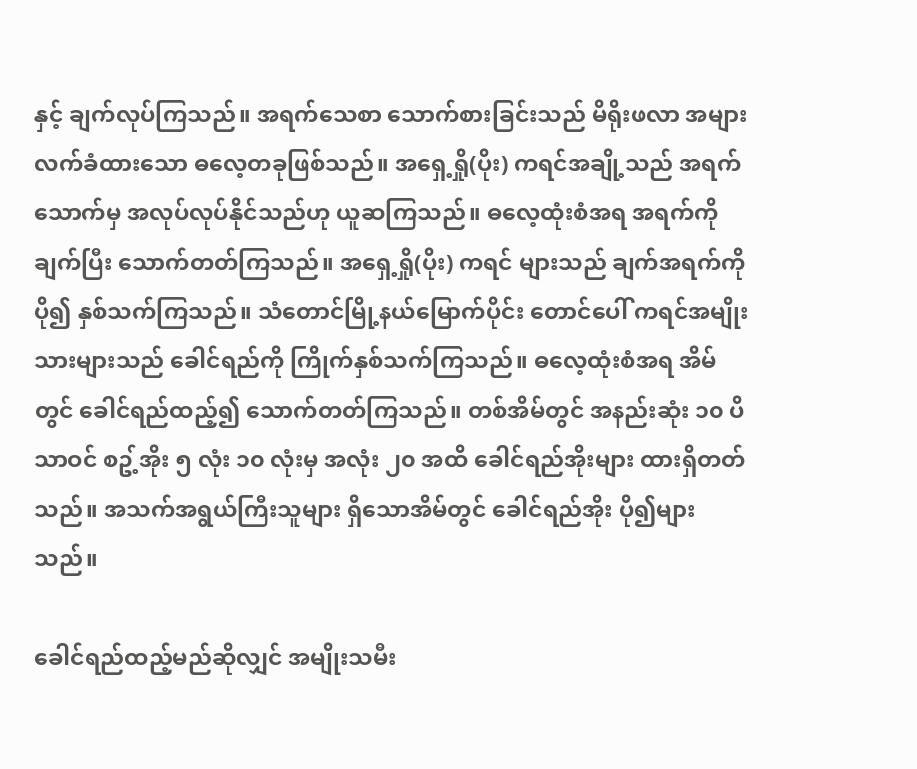နှင့် ချက်လုပ်ကြသည်။ အရက်သေစာ သောက်စားခြင်းသည် မိရိုးဖလာ အများလက်ခံထားသော ဓလေ့တခုဖြစ်သည်။ အရှေ့ရှို(ပိုး) ကရင်အချို့သည် အရက်သောက်မှ အလုပ်လုပ်နိုင်သည်ဟု ယူဆကြသည်။ ဓလေ့ထုံးစံအရ အရက်ကိုချက်ပြီး သောက်တတ်ကြသည်။ အရှေ့ရှို(ပိုး) ကရင် များသည် ချက်အရက်ကို ပို၍ နှစ်သက်ကြသည်။ သံတောင်မြို့နယ်မြောက်ပိုင်း တောင်ပေါ် ကရင်အမျိုးသားများသည် ခေါင်ရည်ကို ကြိုက်နှစ်သက်ကြသည်။ ဓလေ့ထုံးစံအရ အိမ်တွင် ခေါင်ရည်ထည့်၍ သောက်တတ်ကြသည်။ တစ်အိမ်တွင် အနည်းဆုံး ၁၀ ပိသာဝင် စဥ့်အိုး ၅ လုံး ၁၀ လုံးမှ အလုံး ၂၀ အထိ ခေါင်ရည်အိုးများ ထားရှိတတ်သည်။ အသက်အရွယ်ကြီးသူများ ရှိသောအိမ်တွင် ခေါင်ရည်အိုး ပို၍များသည်။

ခေါင်ရည်ထည့်မည်ဆိုလျှင် အမျိုးသမီး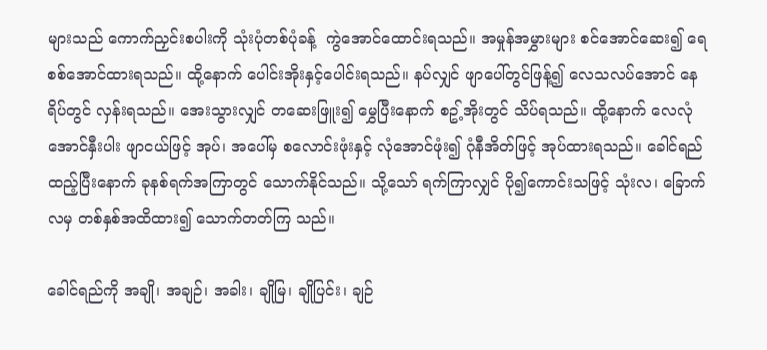များသည် ကောက်ညှင်းစပါးကို သုံးပုံတစ်ပုံခန့်  ကွဲအောင်ထောင်းရသည်။ အမှုန်အမွှားများ စင်အောင်ဆေး၍ ရေစစ်အောင်ထားရသည်။ ထို့နောက် ပေါင်းအိုးနှင့်ပေါင်းရသည်။ နပ်လျှင် ဖျာပေါ်တွင်ဖြန့်၍ လေသလပ်အောင် နေရိပ်တွင် လှန်းရသည်။ အေးသွားလျှင် တဆေးဖြူး၍ မွှေပြီးနောက် စဥ့်အိုးတွင် သိပ်ရသည်။ ထို့နောက် လေလုံအောင်နှီးပါး ဖျာငယ်ဖြင့် အုပ်၊ အပေါ်မှ စလောင်းဖုံးနှင့် လုံအောင်ဖုံး၍ ဂုံနီအိတ်ဖြင့် အုပ်ထားရသည်။ ခေါင်ရည် ထည့်ပြီးနောက် ခုနစ်ရက်အကြာတွင် သောက်နိုင်သည်။ သို့သော် ရက်ကြာလျှင် ပို၍ကောင်းသဖြင့် သုံးလ၊ ခြောက်လမှ တစ်နှစ်အထိထား၍ သောက်တတ်ကြ သည်။

ခေါင်ရည်ကို အချို၊ အချဉ်၊ အခါး၊ ချိုမြ၊ ချိုပြင်း၊ ချဉ်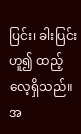ပြင်း၊ ခါးပြင်း ဟူ၍ ထည့်လေ့ရှိသည်။ အ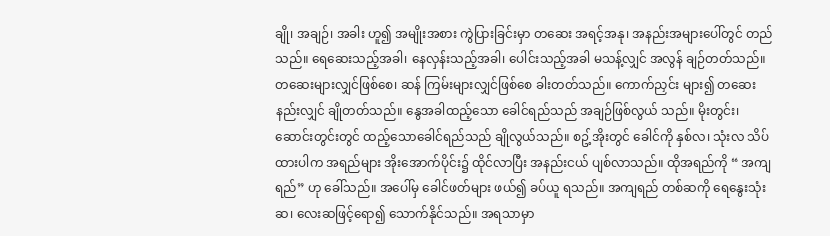ချို၊ အချဉ်၊ အခါး ဟူ၍ အမျိုးအစား ကွဲပြားခြင်းမှာ တဆေး အရင့်အနု၊ အနည်းအများပေါ်တွင် တည်သည်။ ရေဆေးသည့်အခါ၊ နေလှန်းသည့်အခါ၊ ပေါင်းသည့်အခါ မသန့်လျှင် အလွန် ချဉ်တတ်သည်။ တဆေးများလျှင်ဖြစ်စေ၊ ဆန် ကြမ်းများလျှင်ဖြစ်စေ ခါးတတ်သည်။ ကောက်ညှင်း များ၍ တဆေးနည်းလျှင် ချိုတတ်သည်။ နွေအခါထည့်သော ခေါင်ရည်သည် အချဉ်ဖြစ်လွယ် သည်။ မိုးတွင်း၊ ဆောင်းတွင်းတွင် ထည့်သောခေါင်ရည်သည် ချိုလွယ်သည်။ စဥ့်အိုးတွင် ခေါင်ကို နှစ်လ၊ သုံးလ သိပ်ထားပါက အရည်များ အိုးအောက်ပိုင်း၌ ထိုင်လာပြီး အနည်းငယ် ပျစ်လာသည်။ ထိုအရည်ကို “ အကျရည်” ဟု ခေါ်သည်။ အပေါ်မှ ခေါင်ဖတ်များ ဖယ်၍ ခပ်ယူ ရသည်။ အကျရည် တစ်ဆကို ရေနွေးသုံးဆ၊ လေးဆဖြင့်ရော၍ သောက်နိုင်သည်။ အရသာမှာ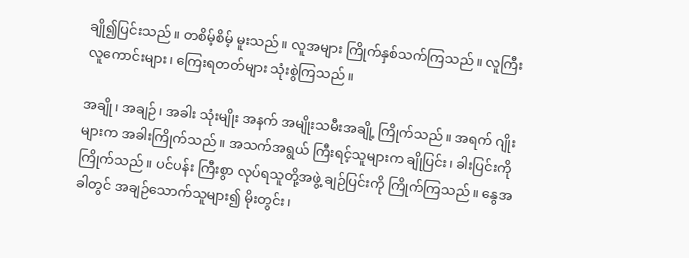ချို၍ပြင်းသည်။ တစိမ့်စိမ့် မူးသည်။ လူအများ ကြိုက်နှစ်သက်ကြသည်။ လူကြီးလူကောင်းများ၊ ကြေးရတတ်များ သုံးစွဲကြသည်။

အချို၊ အချဉ်၊ အခါး သုံးမျိုး အနက် အမျိုးသမီးအချို့ ကြိုက်သည်။ အရက် ဂျိုးများက အခါးကြိုက်သည်။ အသက်အရွယ် ကြီးရင့်သူများက ချိုပြင်း၊ ခါးပြင်းကို ကြိုက်သည်။ ပင်ပန်း ကြီးစွာ လုပ်ရသူတို့အဖွဲ့ ချဉ်ပြင်းကို ကြိုက်ကြသည်။ နွေအခါတွင် အချဉ်သောက်သူများ၍ မိုးတွင်း၊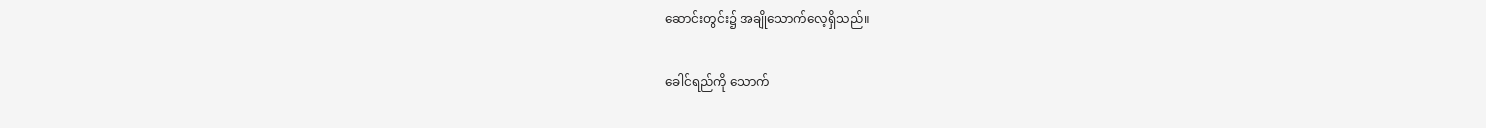ဆောင်းတွင်း၌ အချိုသောက်လေ့ရှိသည်။

ခေါင်ရည်ကို သောက်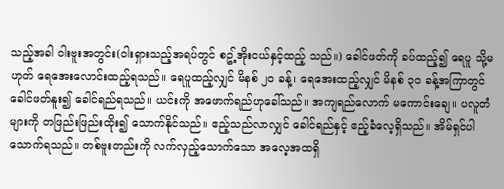သည့်အခါ ဝါးဗူးအတွင်း(ဝါးရှားသည့်အရပ်တွင် စဥ့်အိုးငယ်နှင့်ထည့် သည်။) ခေါင်ဖတ်ကို ခပ်ထည့်၍ ရေပူ သို့မဟုတ် ရေအေးလောင်းထည့်ရသည်။ ရေပူထည့်လျှင် မိနစ် ၂၀ ခန့်၊ ရေအေးထည့်လျှင် မိနစ် ၃၀ ခန့်အကြာတွင် ခေါင်ဖတ်နူး၍ ခေါင်ရည်ရသည်။ ယင်းကို အဖောက်ရည်ဟုခေါ်သည်။ အကျရည်လောက် မကောင်းချေ။ ပလူတံများကို တဖြည်းဖြည်းထိုး၍ သောက်နိုင်သည်။ ဧည့်သည်လာလျှင် ခေါင်ရည်နှင့် ဧည့်ခံလေ့ရှိသည်။ အိမ်ရှင်ပါ သောက်ရသည်။ တစ်ဗူးတည်းကို လက်လှည့်သောက်သော အလေ့အထရှိ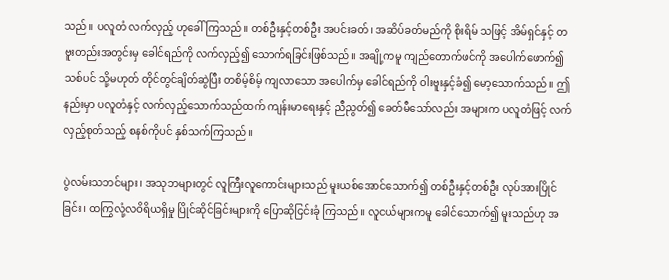သည်။ ပလူတံ လက်လှည့် ဟုခေါ်ကြသည်။ တစ်ဦးနှင့်တစ်ဦး အပင်းခတ်၊ အဆိပ်ခတ်မည်ကို စိုးရိမ် သဖြင့် အိမ်ရှင်နှင့် တဗူးတည်းအတွင်းမှ ခေါင်ရည်ကို လက်လှည့်၍ သောက်ရခြင်းဖြစ်သည်။ အချို့ကမူ ကျည်တောက်ဖင်ကို အပေါက်ဖောက်၍ သစ်ပင် သို့မဟုတ် တိုင်တွင်ချိတ်ဆွဲပြီး တစိမ့်စိမ့် ကျလာသော အပေါက်မှ ခေါင်ရည်ကို ဝါးဗူးနှင့်ခံ၍ မော့သောက်သည်။ ဤနည်းမှာ ပလူတံနှင့် လက်လှည့်သောက်သည်ထက် ကျန်းမာရေးနှင့် ညီညွတ်၍ ခေတ်မီသော်လည်း အများက ပလူတံဖြင့် လက်လှည့်စုတ်သည့် စနစ်ကိုပင် နှစ်သက်ကြသည်။

ပွဲလမ်းသဘင်များ၊ အသုဘများတွင် လူကြီးလူကောင်းများသည် မူးယစ်အောင်သောက်၍ တစ်ဦးနှင့်တစ်ဦး လုပ်အားပြိုင်ခြင်း၊ ထကြွလုံ့လဝိရိယရှိမှု ပြိုင်ဆိုင်ခြင်းများကို ပြောဆိုငြင်းခုံ ကြသည်။ လူငယ်များကမူ ခေါင်သောက်၍ မူးသည်ဟု အ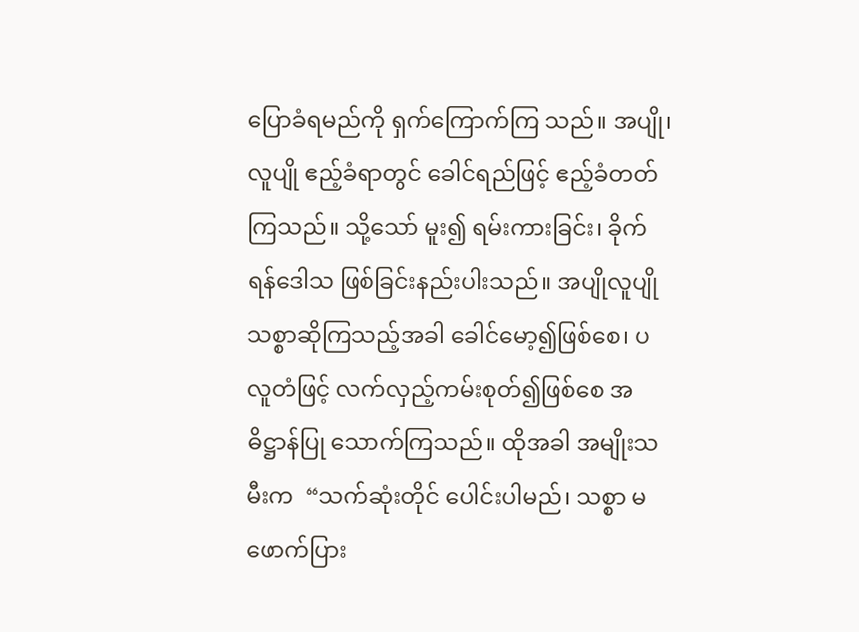ပြောခံရမည်ကို ရှက်ကြောက်ကြ သည်။ အပျို၊ လူပျို ဧည့်ခံရာတွင် ခေါင်ရည်ဖြင့် ဧည့်ခံတတ်ကြသည်။ သို့သော် မူး၍ ရမ်းကားခြင်း၊ ခိုက်ရန်ဒေါသ ဖြစ်ခြင်းနည်းပါးသည်။ အပျိုလူပျို သစ္စာဆိုကြသည့်အခါ ခေါင်မော့၍ဖြစ်စေ၊ ပလူတံဖြင့် လက်လှည့်ကမ်းစုတ်၍ဖြစ်စေ အဓိဋ္ဌာန်ပြု သောက်ကြသည်။ ထိုအခါ အမျိုးသမီးက  “သက်ဆုံးတိုင် ပေါင်းပါမည်၊ သစ္စာ မဖောက်ပြား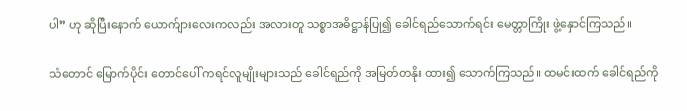ပါ” ဟု ဆိုပြီးနောက် ယောက်ျားလေးကလည်း အလားတူ သစ္စာအဓိဋ္ဌာန်ပြု၍ ခေါင်ရည်သောက်ရင်း မေတ္တာကြိုး ဖွဲ့နှောင်ကြသည်။

သံတောင် မြောက်ပိုင်း တောင်ပေါ် ကရင်လူမျိုးများသည် ခေါင်ရည်ကို အမြတ်တနိုး ထား၍ သောက်ကြသည်။ ထမင်းထက် ခေါင်ရည်ကို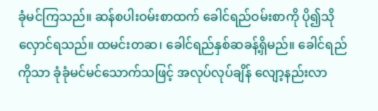ခုံမင်ကြသည်။ ဆန်စပါးဝမ်းစာထက် ခေါင်ရည်ဝမ်းစာကို ပို၍သိုလှောင်ရသည်။ ထမင်းတဆ၊ ခေါင်ရည်နှစ်ဆခန့်ရှိမည်။ ခေါင်ရည် ကိုသာ ခုံခုံမင်မင်သောက်သဖြင့် အလုပ်လုပ်ချိန် လျော့နည်းလာ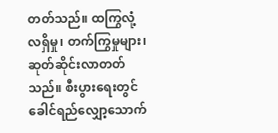တတ်သည်။ ထကြွလုံ့လရှိမှု၊ တက်ကြွမှုများ၊ ဆုတ်ဆိုင်းလာတတ်သည်။ စီးပွားရေးတွင် ခေါင်ရည်လျှော့သောက်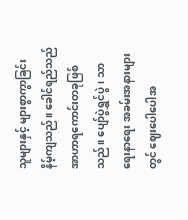သူများနှင့် များစွာကွာခြင်း နိမ့်ကျသည်။ ခေါင်ရည်သည် အာဟာရကောင်းတခုဖြစ်သည်။ ပျော်ပွဲရွှင်ပွဲ၊ သာရေးနာရေး အခမ်းအနားများတွင် ဈေးပေါပေါအ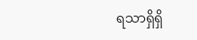ရသာရှိရှိ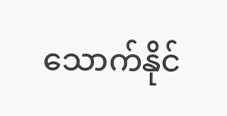သောက်နိုင်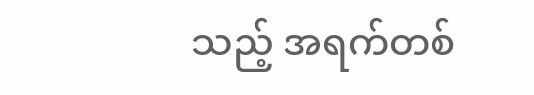သည့် အရက်တစ်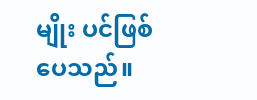မျိုး ပင်ဖြစ်ပေသည်။